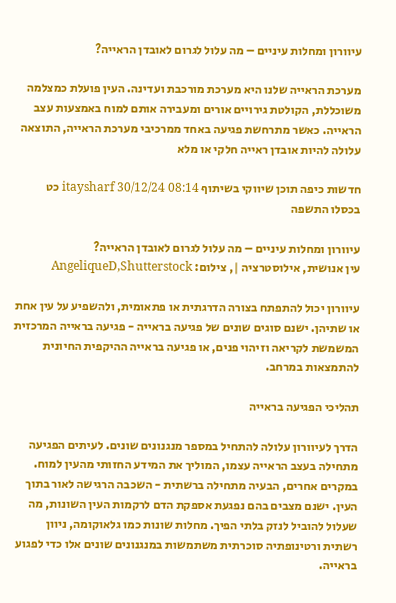עיוורון ומחלות עיניים – מה עלול לגרום לאובדן הראייה?

מערכת הראייה שלנו היא מערכת מורכבת ועדינה. העין פועלת כמצלמה משוכללת, הקולטת גירויים אורים ומעבירה אותם למוח באמצעות עצב הראייה. כאשר מתרחשת פגיעה באחד ממרכיבי מערכת הראייה, התוצאה עלולה להיות אובדן ראייה חלקי או מלא

חדשות כיפה תוכן שיווקי בשיתוף itaysharf 30/12/24 08:14 כט בכסלו התשפה

עיוורון ומחלות עיניים – מה עלול לגרום לאובדן הראייה?
עין אנושית, אילוסטרציה |, צילום: AngeliqueD,Shutterstock

עיוורון יכול להתפתח בצורה הדרגתית או פתאומית, ולהשפיע על עין אחת או שתיהן. ישנם סוגים שונים של פגיעה בראייה - פגיעה בראייה המרכזית המשמשת לקריאה וזיהוי פנים, או פגיעה בראייה ההיקפית החיונית להתמצאות במרחב.

תהליכי הפגיעה בראייה

הדרך לעיוורון עלולה להתחיל במספר מנגנונים שונים. לעיתים הפגיעה מתחילה בעצב הראייה עצמו, המוליך את המידע החזותי מהעין למוח. במקרים אחרים, הבעיה מתחילה ברשתית - השכבה הרגישה לאור בתוך העין. ישנם מצבים בהם נפגעת אספקת הדם לרקמות העין השונות, מה שעלול להוביל לנזק בלתי הפיך. מחלות שונות כמו גלאוקומה, ניוון רשתית ורטינופתיה סוכרתית משתמשות במנגנונים שונים אלו כדי לפגוע בראייה.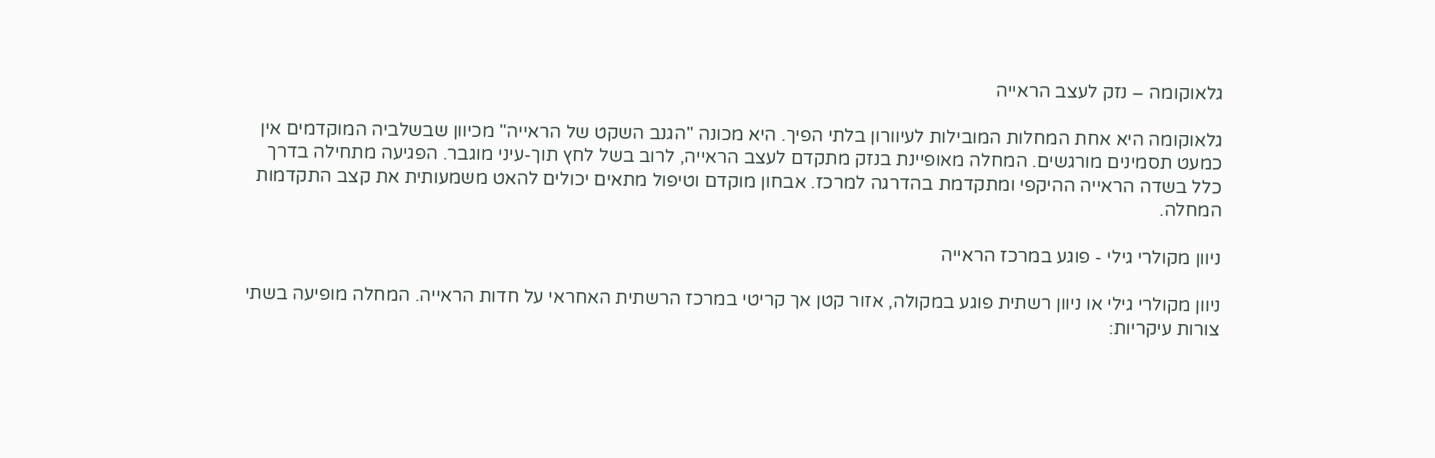גלאוקומה – נזק לעצב הראייה

גלאוקומה היא אחת המחלות המובילות לעיוורון בלתי הפיך. היא מכונה "הגנב השקט של הראייה" מכיוון שבשלביה המוקדמים אין כמעט תסמינים מורגשים. המחלה מאופיינת בנזק מתקדם לעצב הראייה, לרוב בשל לחץ תוך-עיני מוגבר. הפגיעה מתחילה בדרך כלל בשדה הראייה ההיקפי ומתקדמת בהדרגה למרכז. אבחון מוקדם וטיפול מתאים יכולים להאט משמעותית את קצב התקדמות המחלה.

ניוון מקולרי גילי - פוגע במרכז הראייה

ניוון מקולרי גילי או ניוון רשתית פוגע במקולה, אזור קטן אך קריטי במרכז הרשתית האחראי על חדות הראייה. המחלה מופיעה בשתי צורות עיקריות: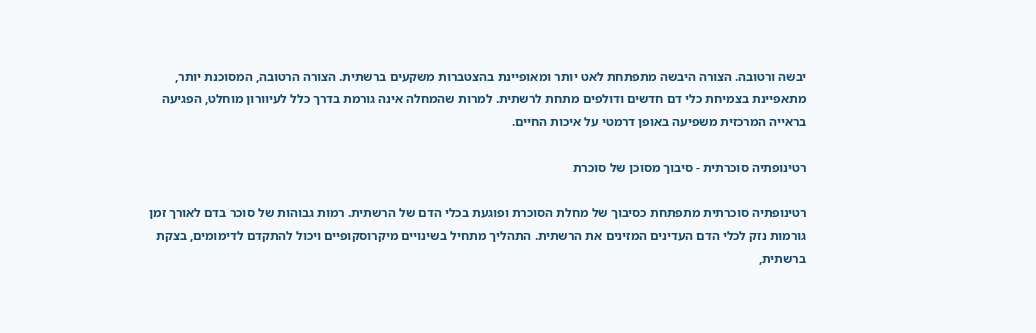יבשה ורטובה. הצורה היבשה מתפתחת לאט יותר ומאופיינת בהצטברות משקעים ברשתית. הצורה הרטובה, המסוכנת יותר, מתאפיינת בצמיחת כלי דם חדשים ודולפים מתחת לרשתית. למרות שהמחלה אינה גורמת בדרך כלל לעיוורון מוחלט, הפגיעה בראייה המרכזית משפיעה באופן דרמטי על איכות החיים.

רטינופתיה סוכרתית - סיבוך מסוכן של סוכרת

רטינופתיה סוכרתית מתפתחת כסיבוך של מחלת הסוכרת ופוגעת בכלי הדם של הרשתית. רמות גבוהות של סוכר בדם לאורך זמן גורמות נזק לכלי הדם העדינים המזינים את הרשתית. התהליך מתחיל בשינויים מיקרוסקופיים ויכול להתקדם לדימומים, בצקת ברשתית,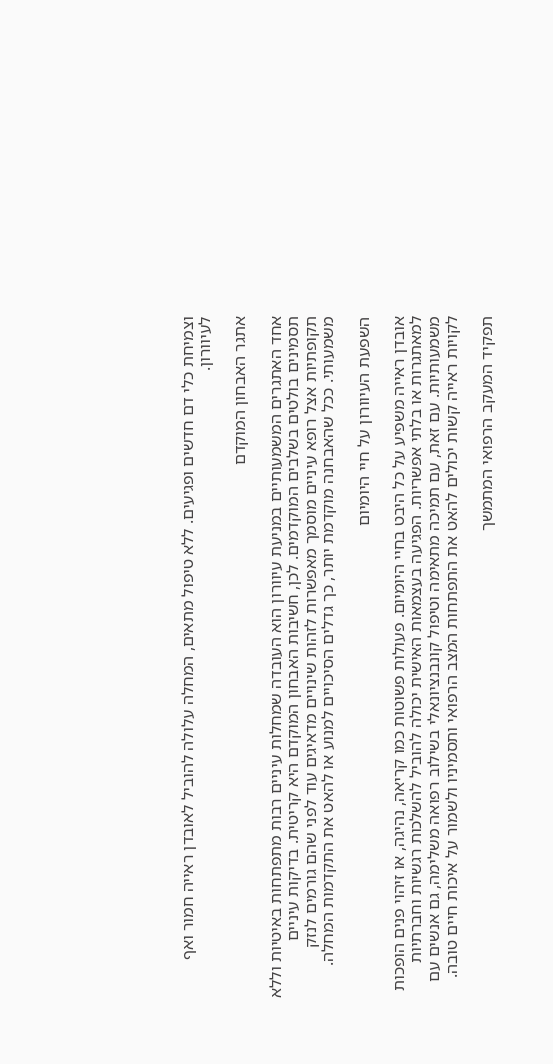וצמיחת כלי דם חדשים ופגיעים. ללא טיפול מתאים, המחלה עלולה להוביל לאובדן ראייה חמור ואף לעיוורון.

אתגר האבחון המוקדם

אחד האתגרים המשמעותיים במניעת עיוורון הוא העובדה שמחלות עיניים רבות מתפתחות באיטיות וללא תסמינים בולטים בשלבים המוקדמים. לכן, חשיבות האבחון המוקדם היא קריטית. בדיקות עיניים תקופתיות אצל רופא עיניים מוסמך מאפשרות לזהות שינויים מדאיגים עוד לפני שהם גורמים לנזק משמעותי. ככל שהאבחנה מוקדמת יותר, כך גדלים הסיכויים למנוע או להאט את התקדמות המחלה.

השפעת העיוורון על חיי היומיום

אובדן ראייה משפיע על כל היבט בחיי היומיום. פעולות פשוטות כמו קריאה, נהיגה, או זיהוי פנים הופכות למאתגרות או בלתי אפשריות. הפגיעה בעצמאות האישית יכולה להוביל להשלכות רגשיות וחברתיות משמעותיות. עם זאת, עם תמיכה מתאימה וטיפול קונבנציונאלי בשילוב רפואה משלימה, גם אנשים עם לקויות ראייה קשות יכולים להאט את התפתחות המצב הרפואי ותסמיניו ולשמור על איכות חיים טובה.

תפקיד המעקב הרפואי המתמשך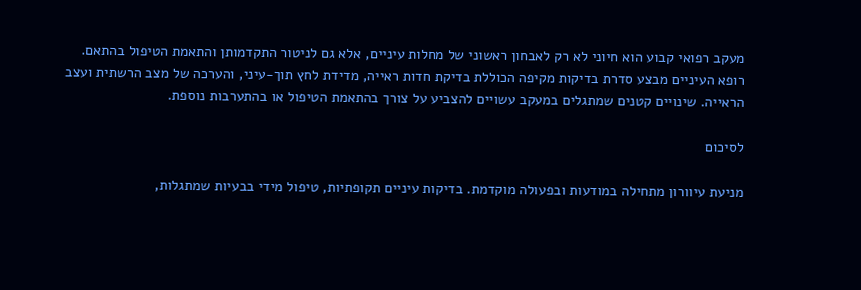מעקב רפואי קבוע הוא חיוני לא רק לאבחון ראשוני של מחלות עיניים, אלא גם לניטור התקדמותן והתאמת הטיפול בהתאם. רופא העיניים מבצע סדרת בדיקות מקיפה הכוללת בדיקת חדות ראייה, מדידת לחץ תוך-עיני, והערכה של מצב הרשתית ועצב הראייה. שינויים קטנים שמתגלים במעקב עשויים להצביע על צורך בהתאמת הטיפול או בהתערבות נוספת.

לסיכום

מניעת עיוורון מתחילה במודעות ובפעולה מוקדמת. בדיקות עיניים תקופתיות, טיפול מידי בבעיות שמתגלות,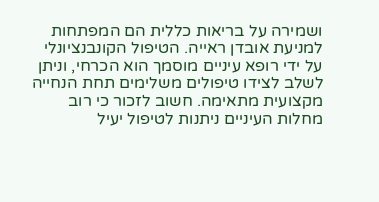ושמירה על בריאות כללית הם המפתחות למניעת אובדן ראייה. הטיפול הקונבנציונלי על ידי רופא עיניים מוסמך הוא הכרחי, וניתן לשלב לצידו טיפולים משלימים תחת הנחייה מקצועית מתאימה. חשוב לזכור כי רוב מחלות העיניים ניתנות לטיפול יעיל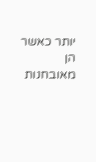יותר כאשר הן מאובחנות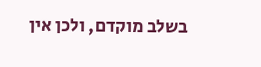בשלב מוקדם, ולכן אין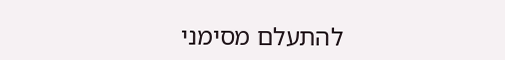להתעלם מסימני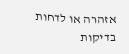אזהרה או לדחות בדיקות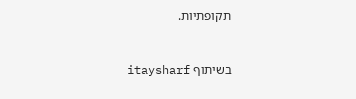תקופתיות.


בשיתוף itaysharf